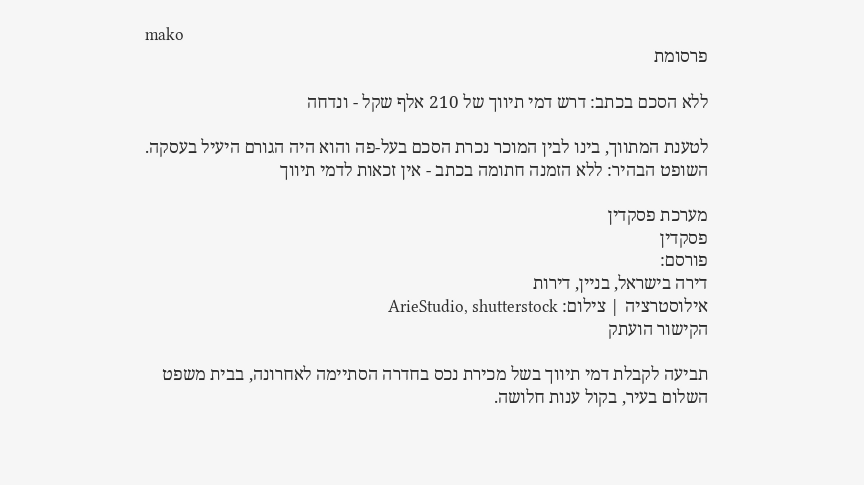mako
פרסומת

ללא הסכם בכתב: דרש דמי תיווך של 210 אלף שקל - ונדחה

לטענת המתווך, בינו לבין המוכר נכרת הסכם בעל-פה והוא היה הגורם היעיל בעסקה. השופט הבהיר: ללא הזמנה חתומה בכתב - אין זכאות לדמי תיווך

מערכת פסקדין
פסקדין
פורסם:
דירה בישראל, בניין, דירות
אילוסטרציה | צילום: ArieStudio, shutterstock
הקישור הועתק

תביעה לקבלת דמי תיווך בשל מכירת נכס בחדרה הסתיימה לאחרונה, בבית משפט השלום בעיר, בקול ענות חלושה.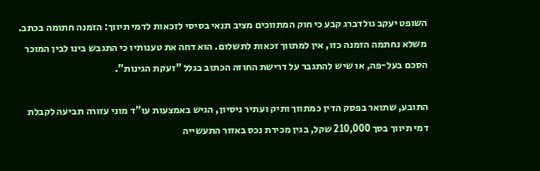השופט יעקב גולדברג קבע כי חוק המתווכים מציב תנאי בסיסי לזכאות לדמי תיווך: הזמנה חתומה בכתב. משלא נחתמה הזמנה כזו, אין למתווך זכאות לתשלום. הוא דחה את טענותיו כי התגבש בינו לבין המוכר הסכם בעל-פה, או שיש להתגבר על דרישת החוזה הכתוב בגלל "זעקת הגינות".

התובע, שתואר בפסק הדין כמתווך ותיק ועתיר ניסיון, הגיש באמצעות עו"ד מוני עזורה תביעה לקבלת דמי תיווך בסך 210,000 שקל, בגין מכירת נכס באזור התעשייה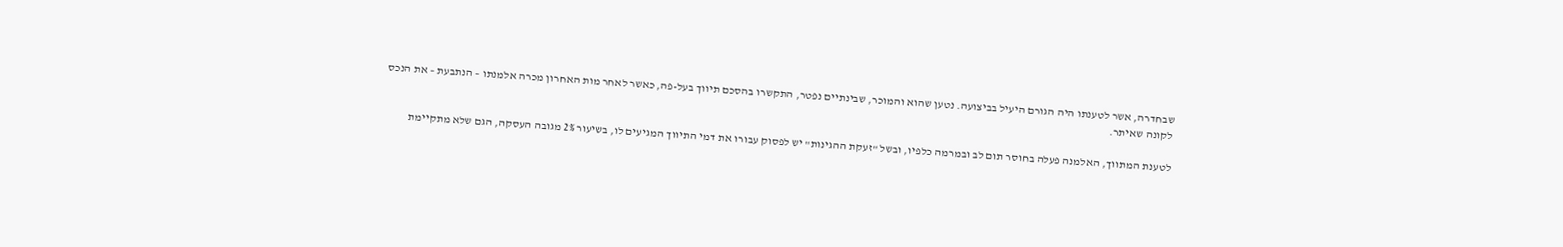שבחדרה, אשר לטענתו היה הגורם היעיל בביצועה. נטען שהוא והמוכר, שבינתיים נפטר, התקשרו בהסכם תיווך בעל-פה, כאשר לאחר מות האחרון מכרה אלמנתו – הנתבעת – את הנכס לקונה שאיתר.

לטענת המתווך, האלמנה פעלה בחוסר תום לב ובמרמה כלפיו, ובשל "זעקת ההגינות" יש לפסוק עבורו את דמי התיווך המגיעים לו, בשיעור 2% מגובה העסקה, הגם שלא מתקיימת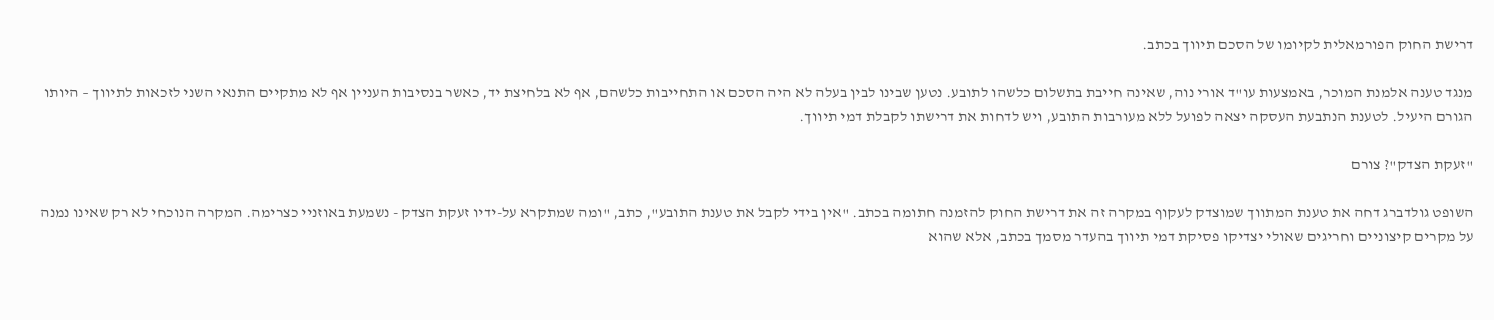דרישת החוק הפורמאלית לקיומו של הסכם תיווך בכתב.

מנגד טענה אלמנת המוכר, באמצעות עו"ד אורי נוה, שאינה חייבת בתשלום כלשהו לתובע. נטען שבינו לבין בעלה לא היה הסכם או התחייבות כלשהם, אף לא בלחיצת יד, כאשר בנסיבות העניין אף לא מתקיים התנאי השני לזכאות לתיווך – היותו הגורם היעיל. לטענת הנתבעת העסקה יצאה לפועל ללא מעורבות התובע, ויש לדחות את דרישתו לקבלת דמי תיווך.

"זעקת הצדק"? צורם

השופט גולדברג דחה את טענת המתווך שמוצדק לעקוף במקרה זה את דרישת החוק להזמנה חתומה בכתב. "אין בידי לקבל את טענת התובע", כתב, "ומה שמתקרא על-ידיו זעקת הצדק - נשמעת באוזניי כצרימה. המקרה הנוכחי לא רק שאינו נמנה על מקרים קיצוניים וחריגים שאולי יצדיקו פסיקת דמי תיווך בהעדר מסמך בכתב, אלא שהוא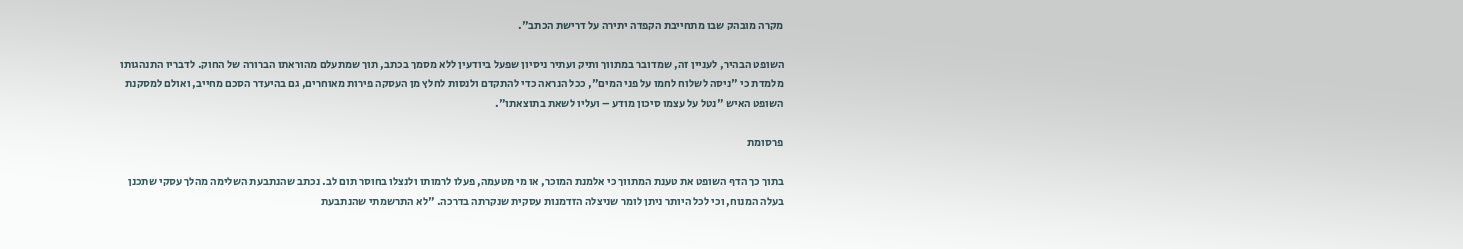מקרה מובהק שבו מתחייבת הקפדה יתירה על דרישת הכתב".

השופט הבהיר, לעניין זה, שמדובר במתווך ותיק ועתיר ניסיון שפעל ביודעין ללא מסמך בכתב, תוך שמתעלם מהוראתו הברורה של החוק. לדבריו התנהגותו מלמדת כי "ניסה לשלוח לחמו על פני המים", ככל הנראה כדי להתקדם ולנסות לחלץ מן העסקה פירות מאוחרים, גם בהיעדר הסכם מחייב, ואולם למסקנת השופט האיש "נטל על עצמו סיכון מודע – ועליו לשאת בתוצאתו".

פרסומת

בתוך כך הדף השופט את טענת המתווך כי אלמנת המוכר, או מי מטעמה, פעלו לרמותו ולנצלו בחוסר תום לב. נכתב שהנתבעת השלימה מהלך עסקי שתכנן בעלה המנוח, וכי לכל היותר ניתן לומר שניצלה הזדמנות עסקית שנקרתה בדרכה. "לא התרשמתי שהנתבעת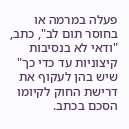פעלה במרמה או בחוסר תום לב", כתב, "ודאי לא בנסיבות קיצוניות עד כדי כך" שיש בהן לעקוף את דרישת החוק לקיומו הסכם בכתב.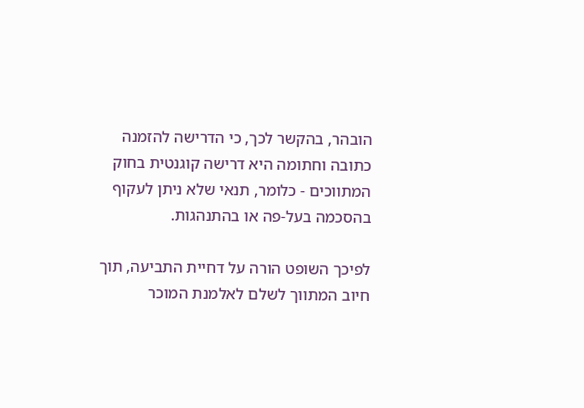הובהר, בהקשר לכך, כי הדרישה להזמנה כתובה וחתומה היא דרישה קוגנטית בחוק המתווכים - כלומר, תנאי שלא ניתן לעקוף בהסכמה בעל-פה או בהתנהגות.

לפיכך השופט הורה על דחיית התביעה, תוך חיוב המתווך לשלם לאלמנת המוכר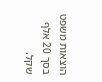הוצאות משפט בסך 20 אלף שקל.